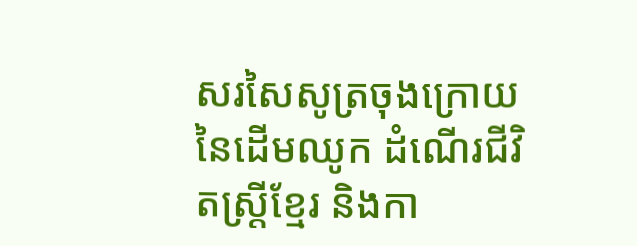សរសៃសូត្រចុងក្រោយនៃដើមឈូក ដំណើរជីវិតស្រ្តីខ្មែរ និងកា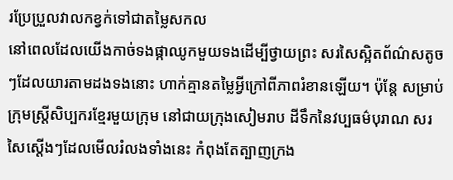រប្រែប្រួលវាលកខ្វក់ទៅជាតម្លៃសកល
នៅពេលដែលយើងកាច់ទងផ្កាឈូកមួយទងដើម្បីថ្វាយព្រះ សរសៃស្អិតព័ណ៌សតូចៗដែលយារតាមដងទងនោះ ហាក់គ្មានតម្លៃអ្វីក្រៅពីភាពរំខានឡើយ។ ប៉ុន្តែ សម្រាប់ក្រុមស្ត្រីសិប្បករខ្មែរមួយក្រុម នៅជាយក្រុងសៀមរាប ដីទឹកនៃវប្បធម៌បុរាណ សរសៃស្តើងៗដែលមើលរំលងទាំងនេះ កំពុងតែត្បាញក្រង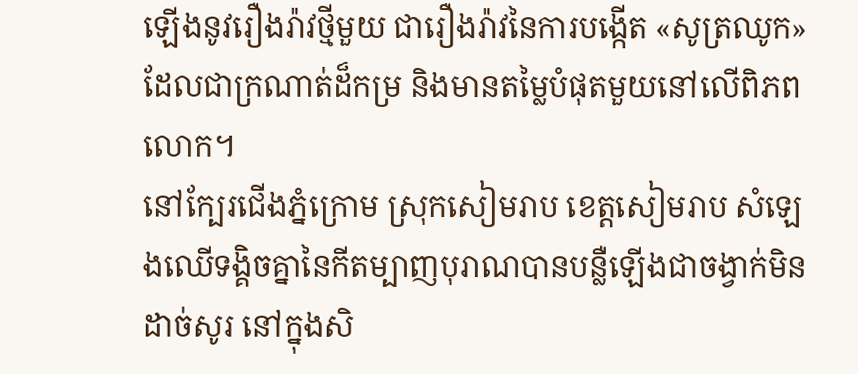ឡើងនូវរឿងរ៉ាវថ្មីមួយ ជារឿងរ៉ាវនៃការបង្កើត «សូត្រឈូក» ដែលជាក្រណាត់ដ៏កម្រ និងមានតម្លៃបំផុតមួយនៅលើពិភពលោក។
នៅក្បែរជើងភ្នំក្រោម ស្រុកសៀមរាប ខេត្តសៀមរាប សំឡេងឈើទង្គិចគ្នានៃកីតម្បាញបុរាណបានបន្លឺឡើងជាចង្វាក់មិនដាច់សូរ នៅក្នុងសិ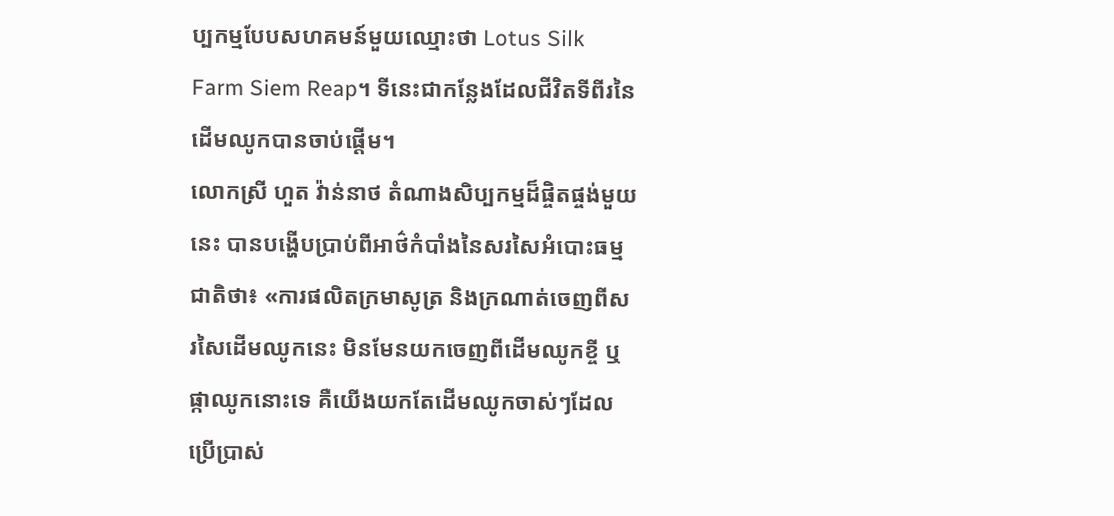ប្បកម្មបែបសហគមន៍មួយឈ្មោះថា Lotus Silk Farm Siem Reap។ ទីនេះជាកន្លែងដែលជីវិតទីពីរនៃដើមឈូកបានចាប់ផ្តើម។
លោកស្រី ហួត វ៉ាន់នាថ តំណាងសិប្បកម្មដ៏ផ្ចិតផ្ចង់មួយនេះ បានបង្ហើបប្រាប់ពីអាថ៌កំបាំងនៃសរសៃអំបោះធម្មជាតិថា៖ «ការផលិតក្រមាសូត្រ និងក្រណាត់ចេញពីសរសៃដើមឈូកនេះ មិនមែនយកចេញពីដើមឈូកខ្ចី ឬផ្កាឈូកនោះទេ គឺយើងយកតែដើមឈូកចាស់ៗដែលប្រើប្រាស់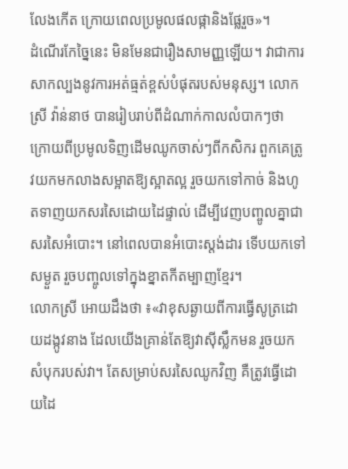លែងកើត ក្រោយពេលប្រមូលផលផ្កានិងផ្លែរួច»។
ដំណើរកែច្នៃនេះ មិនមែនជារឿងសាមញ្ញឡើយ។ វាជាការសាកល្បងនូវការអត់ធ្មត់ខ្ពស់បំផុតរបស់មនុស្ស។ លោកស្រី វ៉ាន់នាថ បានរៀបរាប់ពីដំណាក់កាលលំបាកៗថា ក្រោយពីប្រមូលទិញដើមឈូកចាស់ៗពីកសិករ ពួកគេត្រូវយកមកលាងសម្អាតឱ្យស្អាតល្អ រួចយកទៅកាច់ និងហូតទាញយកសរសៃដោយដៃផ្ទាល់ ដើម្បីវេញបញ្ចូលគ្នាជាសរសៃអំបោះ។ នៅពេលបានអំបោះស្តង់ដារ ទើបយកទៅសម្ងួត រួចបញ្ចូលទៅក្នុងខ្នាតកីតម្បាញខ្មែរ។
លោកស្រី អោយដឹងថា ៖«វាខុសឆ្ងាយពីការធ្វើសូត្រដោយដង្កូវនាង ដែលយើងគ្រាន់តែឱ្យវាស៊ីស្លឹកមន រួចយកសំបុករបស់វា។ តែសម្រាប់សរសៃឈូកវិញ គឺត្រូវធ្វើដោយដៃ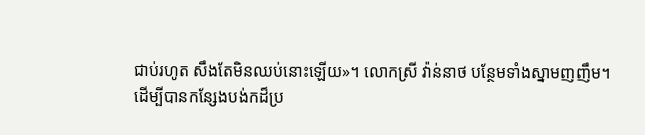ជាប់រហូត សឹងតែមិនឈប់នោះឡើយ»។ លោកស្រី វ៉ាន់នាថ បន្ថែមទាំងស្នាមញញឹម។
ដើម្បីបានកន្សែងបង់កដ៏ប្រ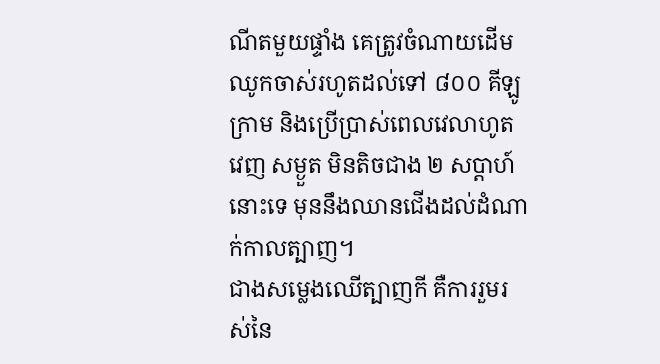ណីតមួយផ្ទាំង គេត្រូវចំណាយដើមឈូកចាស់រហូតដល់ទៅ ៨០០ គីឡូក្រាម និងប្រើប្រាស់ពេលវេលាហូត វេញ សម្ងួត មិនតិចជាង ២ សប្តាហ៍នោះទេ មុននឹងឈានជើងដល់ដំណាក់កាលត្បាញ។
ជាងសម្លេងឈើត្បាញកី គឺការរួមរស់នៃ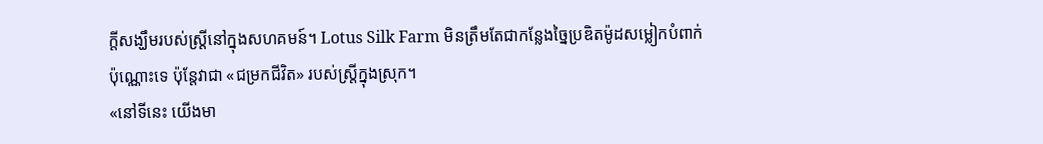ក្តីសង្ឃឹមរបស់ស្រ្តីនៅក្នុងសហគមន៍។ Lotus Silk Farm មិនត្រឹមតែជាកន្លែងច្នៃប្រឌិតម៉ូដសម្លៀកបំពាក់ប៉ុណ្ណោះទេ ប៉ុន្តែវាជា «ជម្រកជីវិត» របស់ស្រ្តីក្នុងស្រុក។
«នៅទីនេះ យើងមា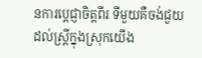នការប្តេជ្ញាចិត្តពីរ ទីមួយគឺចង់ជួយដល់ស្រ្តីក្នុងស្រុកយើង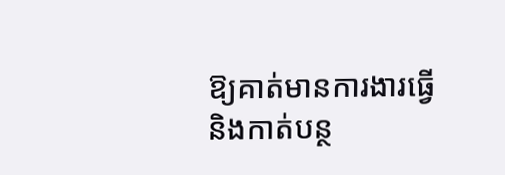ឱ្យគាត់មានការងារធ្វើ និងកាត់បន្ថ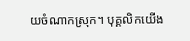យចំណាកស្រុក។ បុគ្គលិកយើង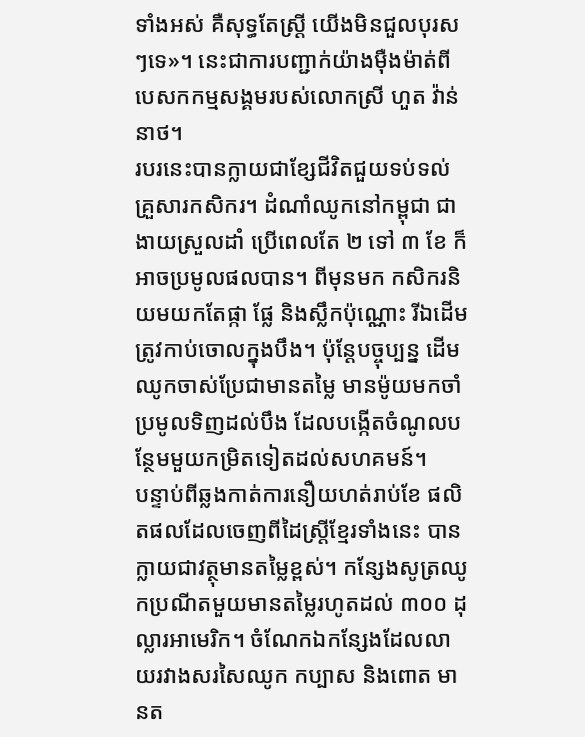ទាំងអស់ គឺសុទ្ធតែស្រ្តី យើងមិនជួលបុរសៗទេ»។ នេះជាការបញ្ជាក់យ៉ាងម៉ឺងម៉ាត់ពីបេសកកម្មសង្គមរបស់លោកស្រី ហួត វ៉ាន់នាថ។
របរនេះបានក្លាយជាខ្សែជីវិតជួយទប់ទល់គ្រួសារកសិករ។ ដំណាំឈូកនៅកម្ពុជា ជាងាយស្រួលដាំ ប្រើពេលតែ ២ ទៅ ៣ ខែ ក៏អាចប្រមូលផលបាន។ ពីមុនមក កសិករនិយមយកតែផ្កា ផ្លែ និងស្លឹកប៉ុណ្ណោះ រីឯដើមត្រូវកាប់ចោលក្នុងបឹង។ ប៉ុន្តែបច្ចុប្បន្ន ដើមឈូកចាស់ប្រែជាមានតម្លៃ មានម៉ូយមកចាំប្រមូលទិញដល់បឹង ដែលបង្កើតចំណូលបន្ថែមមួយកម្រិតទៀតដល់សហគមន៍។
បន្ទាប់ពីឆ្លងកាត់ការនឿយហត់រាប់ខែ ផលិតផលដែលចេញពីដៃស្ត្រីខ្មែរទាំងនេះ បានក្លាយជាវត្ថុមានតម្លៃខ្ពស់។ កន្សែងសូត្រឈូកប្រណីតមួយមានតម្លៃរហូតដល់ ៣០០ ដុល្លារអាមេរិក។ ចំណែកឯកន្សែងដែលលាយរវាងសរសៃឈូក កប្បាស និងពោត មានត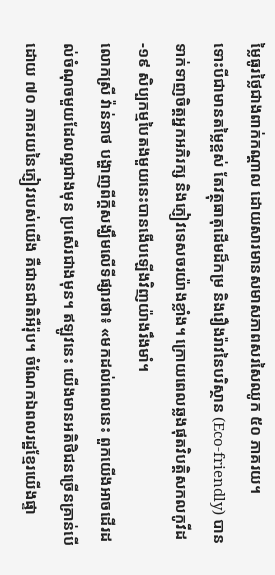ម្លៃធូរថ្លៃជាងពាក់កណ្តាល ដោយសារមានសមាសភាពសរសៃឈូក ៥០ ភាគរយ។
ទោះបីជាមានតម្លៃខ្ពស់ តែវត្ថុធាតុដើមដ៏កម្រ និងរឿងរ៉ាវនៃបរិស្ថាន (Eco-friendly) បានទាក់ទាញចិត្តអ្នកអភិរក្ស និងភ្ញៀវទេសចរយ៉ាងខ្លាំង។ ក្រោយពេលឆ្លងផុតវិបត្តិសកលកូវីដ-១៩ សិប្បកម្មបៃតងមួយនេះបានងើបឡើងវិញយ៉ាងរឹងមាំ។
លោកស្រី វ៉ាន់នាថ បង្ហាញពីក្តីសង្ឃឹមលើទីផ្សារថា៖ «មកដល់ពេលនេះ ពួកយើងអាចដើរដល់ចំណុចមួយដែលល្អជាងមុន ប្រសើរជាងមុន។ ឥឡូវនេះ យើងមានអតិថិជនច្រើនគ្រាន់បើ ដោយ ៧០ ភាគរយនៃភ្ញៀវរបស់យើង គឺជានជាតិអឺរ៉ុប។ ចំណែកឯពលរដ្ឋខ្មែរយើងផ្ទា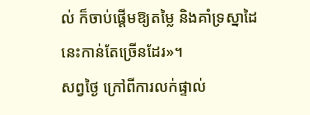ល់ ក៏ចាប់ផ្តើមឱ្យតម្លៃ និងគាំទ្រស្នាដៃនេះកាន់តែច្រើនដែរ»។
សព្វថ្ងៃ ក្រៅពីការលក់ផ្ទាល់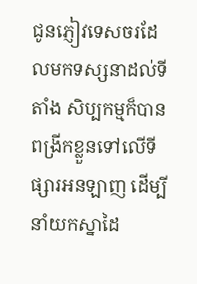ជូនភ្ញៀវទេសចរដែលមកទស្សនាដល់ទីតាំង សិប្បកម្មក៏បានពង្រីកខ្លួនទៅលើទីផ្សារអនឡាញ ដើម្បីនាំយកស្នាដៃ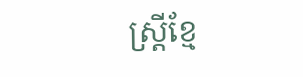ស្រ្តីខ្មែ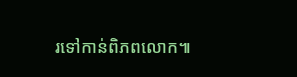រទៅកាន់ពិភពលោក៕